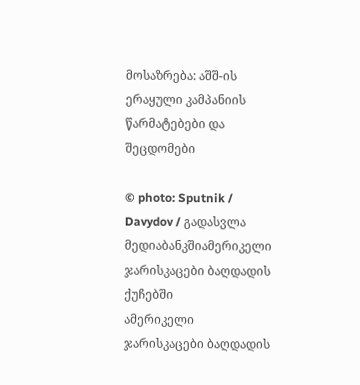მოსაზრება: აშშ-ის ერაყული კამპანიის წარმატებები და შეცდომები

© photo: Sputnik / Davydov / გადასვლა მედიაბანკშიამერიკელი ჯარისკაცები ბაღდადის ქუჩებში
ამერიკელი ჯარისკაცები ბაღდადის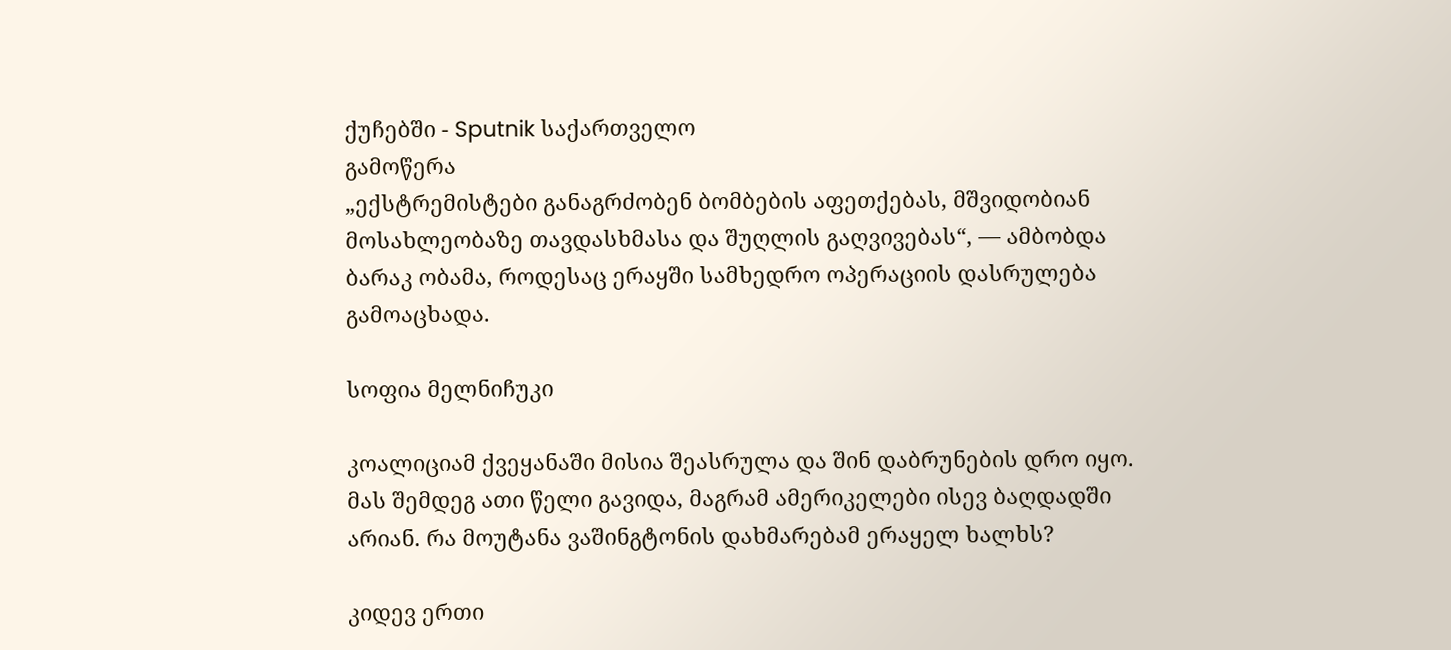ქუჩებში - Sputnik საქართველო
გამოწერა
„ექსტრემისტები განაგრძობენ ბომბების აფეთქებას, მშვიდობიან მოსახლეობაზე თავდასხმასა და შუღლის გაღვივებას“, — ამბობდა ბარაკ ობამა, როდესაც ერაყში სამხედრო ოპერაციის დასრულება გამოაცხადა.

სოფია მელნიჩუკი

კოალიციამ ქვეყანაში მისია შეასრულა და შინ დაბრუნების დრო იყო. მას შემდეგ ათი წელი გავიდა, მაგრამ ამერიკელები ისევ ბაღდადში არიან. რა მოუტანა ვაშინგტონის დახმარებამ ერაყელ ხალხს?

კიდევ ერთი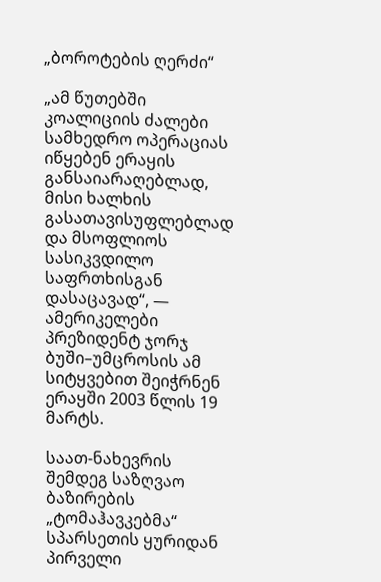„ბოროტების ღერძი“

„ამ წუთებში კოალიციის ძალები სამხედრო ოპერაციას იწყებენ ერაყის განსაიარაღებლად, მისი ხალხის გასათავისუფლებლად და მსოფლიოს სასიკვდილო საფრთხისგან დასაცავად“, — ამერიკელები პრეზიდენტ ჯორჯ ბუში–უმცროსის ამ სიტყვებით შეიჭრნენ ერაყში 2003 წლის 19 მარტს.

საათ-ნახევრის შემდეგ საზღვაო ბაზირების „ტომაჰავკებმა“ სპარსეთის ყურიდან პირველი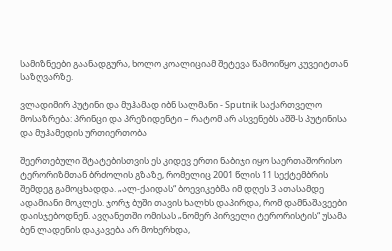სამიზნეები გაანადგურა, ხოლო კოალიციამ შეტევა წამოიწყო კუვეიტთან საზღვარზე.

ვლადიმირ პუტინი და მუჰამად იბნ სალმანი - Sputnik საქართველო
მოსაზრება: პრინცი და პრეზიდენტი – რატომ არ ასვენებს აშშ-ს პუტინისა და მუჰამედის ურთიერთობა

შეერთებული შტატებისთვის ეს კიდევ ერთი ნაბიჯი იყო საერთაშორისო ტერორიზმთან ბრძოლის გზაზე, რომელიც 2001 წლის 11 სექტემბრის შემდეგ გამოცხადდა. „ალ-ქაიდას“ ბოევიკებმა იმ დღეს 3 ათასამდე ადამიანი მოკლეს. ჯორჯ ბუში თავის ხალხს დაპირდა, რომ დამნაშავეები დაისჯებოდნენ. ავღანეთში ომისას „ნომერ პირველი ტერორისტის“ უსამა ბენ ლადენის დაკავება არ მოხერხდა,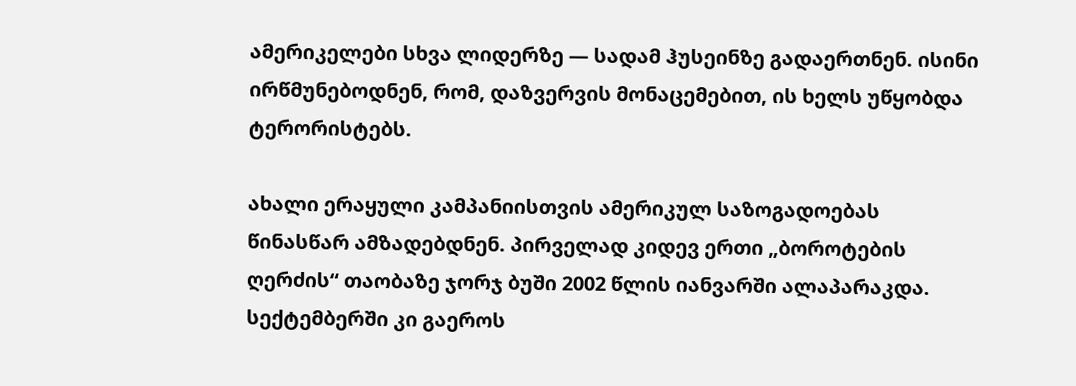ამერიკელები სხვა ლიდერზე — სადამ ჰუსეინზე გადაერთნენ. ისინი ირწმუნებოდნენ, რომ, დაზვერვის მონაცემებით, ის ხელს უწყობდა ტერორისტებს.

ახალი ერაყული კამპანიისთვის ამერიკულ საზოგადოებას წინასწარ ამზადებდნენ. პირველად კიდევ ერთი „ბოროტების ღერძის“ თაობაზე ჯორჯ ბუში 2002 წლის იანვარში ალაპარაკდა. სექტემბერში კი გაეროს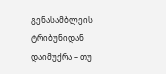გენასამბლეის ტრიბუნიდან დაიმუქრა – თუ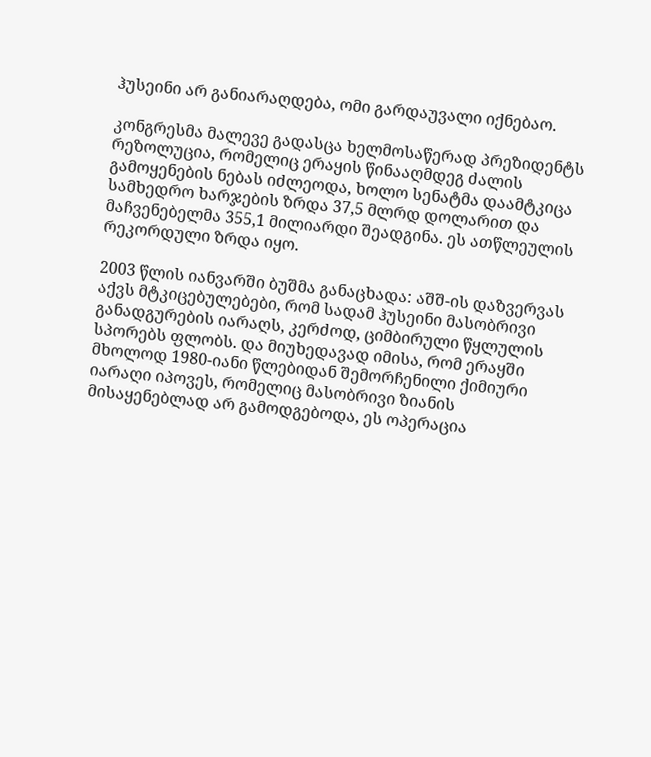ჰუსეინი არ განიარაღდება, ომი გარდაუვალი იქნებაო.

კონგრესმა მალევე გადასცა ხელმოსაწერად პრეზიდენტს რეზოლუცია, რომელიც ერაყის წინააღმდეგ ძალის გამოყენების ნებას იძლეოდა, ხოლო სენატმა დაამტკიცა სამხედრო ხარჯების ზრდა 37,5 მლრდ დოლარით და მაჩვენებელმა 355,1 მილიარდი შეადგინა. ეს ათწლეულის რეკორდული ზრდა იყო.

2003 წლის იანვარში ბუშმა განაცხადა: აშშ-ის დაზვერვას აქვს მტკიცებულებები, რომ სადამ ჰუსეინი მასობრივი განადგურების იარაღს, კერძოდ, ციმბირული წყლულის სპორებს ფლობს. და მიუხედავად იმისა, რომ ერაყში მხოლოდ 1980-იანი წლებიდან შემორჩენილი ქიმიური იარაღი იპოვეს, რომელიც მასობრივი ზიანის მისაყენებლად არ გამოდგებოდა, ეს ოპერაცია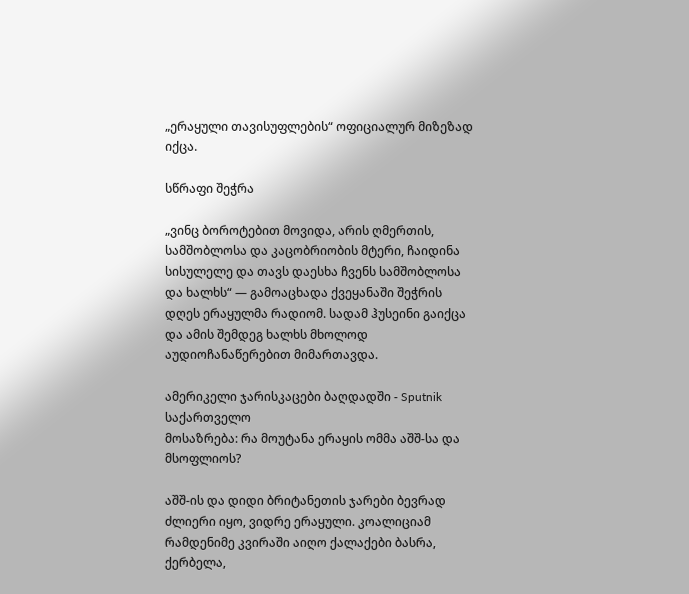„ერაყული თავისუფლების“ ოფიციალურ მიზეზად იქცა.

სწრაფი შეჭრა

„ვინც ბოროტებით მოვიდა, არის ღმერთის, სამშობლოსა და კაცობრიობის მტერი, ჩაიდინა სისულელე და თავს დაესხა ჩვენს სამშობლოსა და ხალხს“ — გამოაცხადა ქვეყანაში შეჭრის დღეს ერაყულმა რადიომ. სადამ ჰუსეინი გაიქცა და ამის შემდეგ ხალხს მხოლოდ აუდიოჩანაწერებით მიმართავდა.

ამერიკელი ჯარისკაცები ბაღდადში - Sputnik საქართველო
მოსაზრება: რა მოუტანა ერაყის ომმა აშშ-სა და მსოფლიოს?

აშშ-ის და დიდი ბრიტანეთის ჯარები ბევრად ძლიერი იყო, ვიდრე ერაყული. კოალიციამ რამდენიმე კვირაში აიღო ქალაქები ბასრა, ქერბელა,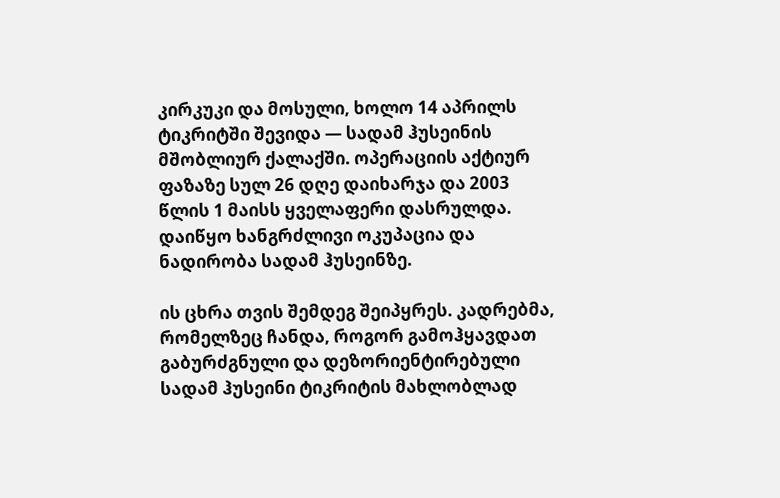კირკუკი და მოსული, ხოლო 14 აპრილს ტიკრიტში შევიდა — სადამ ჰუსეინის მშობლიურ ქალაქში. ოპერაციის აქტიურ ფაზაზე სულ 26 დღე დაიხარჯა და 2003 წლის 1 მაისს ყველაფერი დასრულდა. დაიწყო ხანგრძლივი ოკუპაცია და ნადირობა სადამ ჰუსეინზე.

ის ცხრა თვის შემდეგ შეიპყრეს. კადრებმა, რომელზეც ჩანდა, როგორ გამოჰყავდათ გაბურძგნული და დეზორიენტირებული სადამ ჰუსეინი ტიკრიტის მახლობლად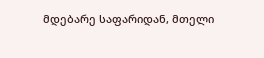მდებარე საფარიდან, მთელი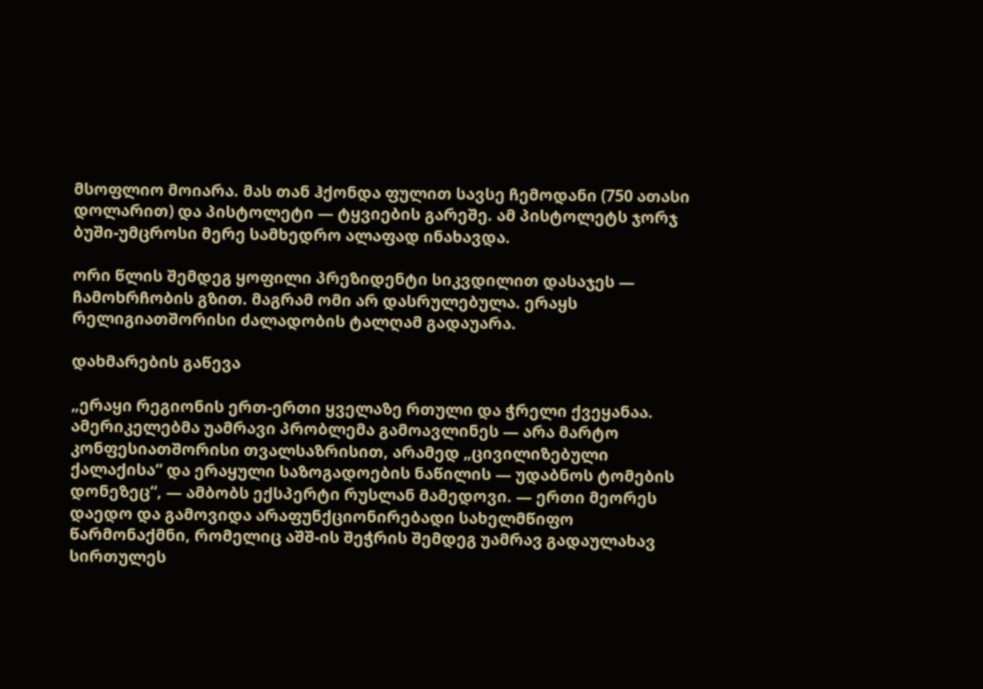მსოფლიო მოიარა. მას თან ჰქონდა ფულით სავსე ჩემოდანი (750 ათასი დოლარით) და პისტოლეტი — ტყვიების გარეშე. ამ პისტოლეტს ჯორჯ ბუში-უმცროსი მერე სამხედრო ალაფად ინახავდა.

ორი წლის შემდეგ ყოფილი პრეზიდენტი სიკვდილით დასაჯეს — ჩამოხრჩობის გზით. მაგრამ ომი არ დასრულებულა. ერაყს რელიგიათშორისი ძალადობის ტალღამ გადაუარა.

დახმარების გაწევა

„ერაყი რეგიონის ერთ-ერთი ყველაზე რთული და ჭრელი ქვეყანაა. ამერიკელებმა უამრავი პრობლემა გამოავლინეს — არა მარტო კონფესიათშორისი თვალსაზრისით, არამედ „ცივილიზებული ქალაქისა“ და ერაყული საზოგადოების ნაწილის — უდაბნოს ტომების დონეზეც“, — ამბობს ექსპერტი რუსლან მამედოვი. — ერთი მეორეს დაედო და გამოვიდა არაფუნქციონირებადი სახელმწიფო წარმონაქმნი, რომელიც აშშ-ის შეჭრის შემდეგ უამრავ გადაულახავ სირთულეს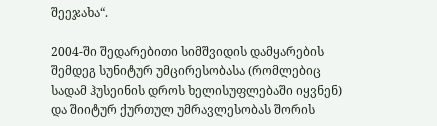შეეჯახა“.

2004-ში შედარებითი სიმშვიდის დამყარების შემდეგ სუნიტურ უმცირესობასა (რომლებიც სადამ ჰუსეინის დროს ხელისუფლებაში იყვნენ) და შიიტურ ქურთულ უმრავლესობას შორის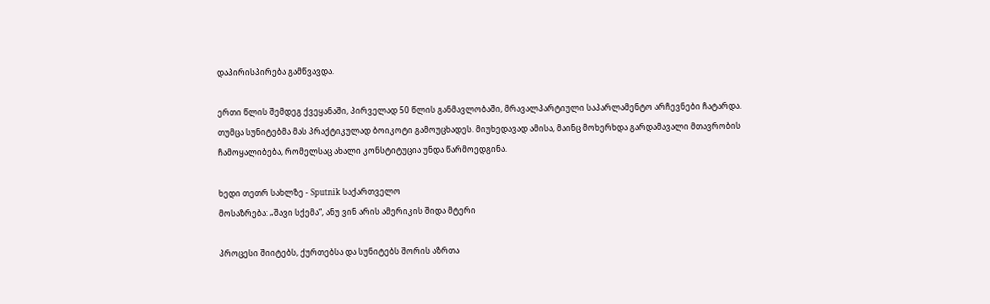დაპირისპირება გამწვავდა.

ერთი წლის შემდეგ ქვეყანაში, პირველად 50 წლის განმავლობაში, მრავალპარტიული საპარლამენტო არჩევნები ჩატარდა. თუმცა სუნიტებმა მას პრაქტიკულად ბოიკოტი გამოუცხადეს. მიუხედავად ამისა, მაინც მოხერხდა გარდამავალი მთავრობის ჩამოყალიბება, რომელსაც ახალი კონსტიტუცია უნდა წარმოედგინა.

ხედი თეთრ სახლზე - Sputnik საქართველო
მოსაზრება: „შავი სქემა“, ანუ ვინ არის ამერიკის შიდა მტერი

პროცესი შიიტებს, ქურთებსა და სუნიტებს შორის აზრთა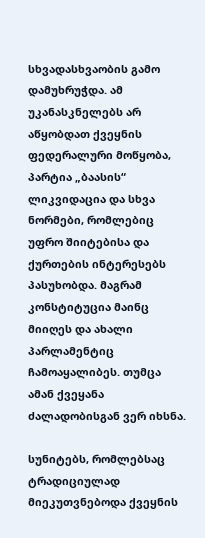სხვადასხვაობის გამო დამუხრუჭდა. ამ უკანასკნელებს არ აწყობდათ ქვეყნის ფედერალური მოწყობა, პარტია „ბაასის“ ლიკვიდაცია და სხვა ნორმები, რომლებიც უფრო შიიტებისა და ქურთების ინტერესებს პასუხობდა. მაგრამ კონსტიტუცია მაინც მიიღეს და ახალი პარლამენტიც ჩამოაყალიბეს. თუმცა ამან ქვეყანა ძალადობისგან ვერ იხსნა.

სუნიტებს, რომლებსაც ტრადიციულად მიეკუთვნებოდა ქვეყნის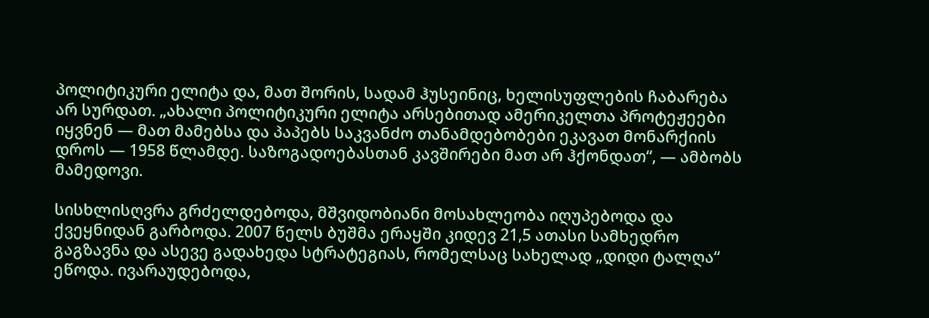პოლიტიკური ელიტა და, მათ შორის, სადამ ჰუსეინიც, ხელისუფლების ჩაბარება არ სურდათ. „ახალი პოლიტიკური ელიტა არსებითად ამერიკელთა პროტეჟეები იყვნენ — მათ მამებსა და პაპებს საკვანძო თანამდებობები ეკავათ მონარქიის დროს — 1958 წლამდე. საზოგადოებასთან კავშირები მათ არ ჰქონდათ“, — ამბობს მამედოვი.

სისხლისღვრა გრძელდებოდა, მშვიდობიანი მოსახლეობა იღუპებოდა და ქვეყნიდან გარბოდა. 2007 წელს ბუშმა ერაყში კიდევ 21,5 ათასი სამხედრო გაგზავნა და ასევე გადახედა სტრატეგიას, რომელსაც სახელად „დიდი ტალღა“ ეწოდა. ივარაუდებოდა,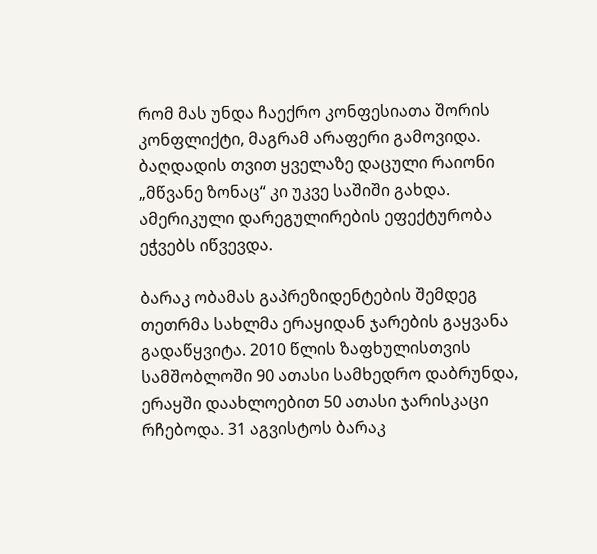რომ მას უნდა ჩაექრო კონფესიათა შორის კონფლიქტი, მაგრამ არაფერი გამოვიდა. ბაღდადის თვით ყველაზე დაცული რაიონი „მწვანე ზონაც“ კი უკვე საშიში გახდა. ამერიკული დარეგულირების ეფექტურობა ეჭვებს იწვევდა.

ბარაკ ობამას გაპრეზიდენტების შემდეგ თეთრმა სახლმა ერაყიდან ჯარების გაყვანა გადაწყვიტა. 2010 წლის ზაფხულისთვის სამშობლოში 90 ათასი სამხედრო დაბრუნდა, ერაყში დაახლოებით 50 ათასი ჯარისკაცი რჩებოდა. 31 აგვისტოს ბარაკ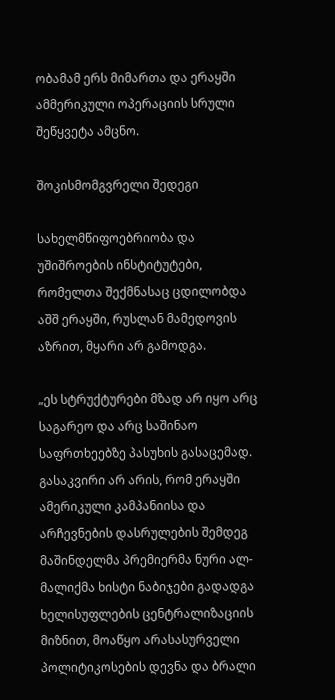ობამამ ერს მიმართა და ერაყში ამმერიკული ოპერაციის სრული შეწყვეტა ამცნო.

შოკისმომგვრელი შედეგი

სახელმწიფოებრიობა და უშიშროების ინსტიტუტები, რომელთა შექმნასაც ცდილობდა აშშ ერაყში, რუსლან მამედოვის აზრით, მყარი არ გამოდგა.

„ეს სტრუქტურები მზად არ იყო არც საგარეო და არც საშინაო საფრთხეებზე პასუხის გასაცემად. გასაკვირი არ არის, რომ ერაყში ამერიკული კამპანიისა და არჩევნების დასრულების შემდეგ მაშინდელმა პრემიერმა ნური ალ-მალიქმა ხისტი ნაბიჯები გადადგა ხელისუფლების ცენტრალიზაციის მიზნით, მოაწყო არასასურველი პოლიტიკოსების დევნა და ბრალი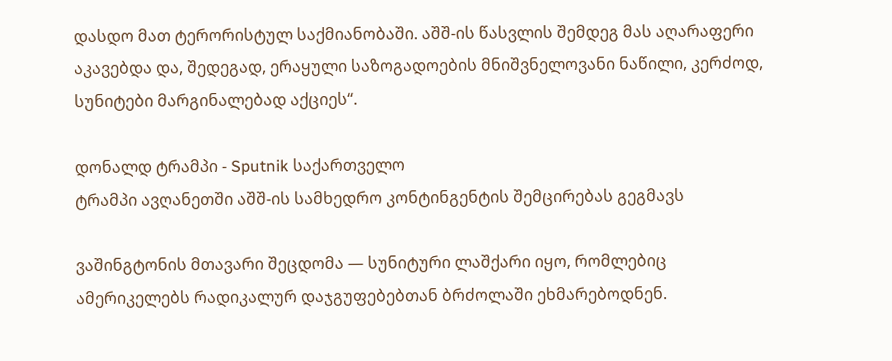დასდო მათ ტერორისტულ საქმიანობაში. აშშ-ის წასვლის შემდეგ მას აღარაფერი აკავებდა და, შედეგად, ერაყული საზოგადოების მნიშვნელოვანი ნაწილი, კერძოდ, სუნიტები მარგინალებად აქციეს“.

დონალდ ტრამპი - Sputnik საქართველო
ტრამპი ავღანეთში აშშ-ის სამხედრო კონტინგენტის შემცირებას გეგმავს

ვაშინგტონის მთავარი შეცდომა — სუნიტური ლაშქარი იყო, რომლებიც ამერიკელებს რადიკალურ დაჯგუფებებთან ბრძოლაში ეხმარებოდნენ.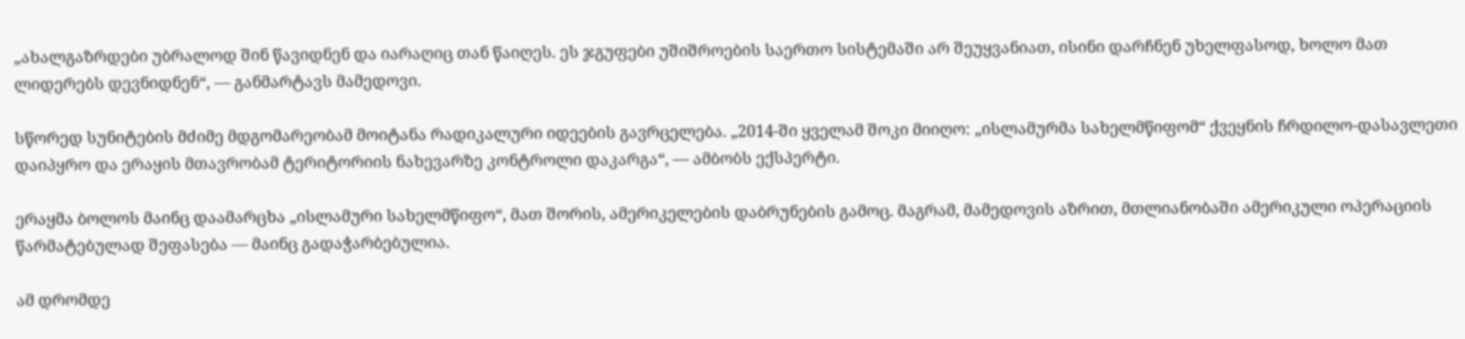„ახალგაზრდები უბრალოდ შინ წავიდნენ და იარაღიც თან წაიღეს. ეს ჯგუფები უშიშროების საერთო სისტემაში არ შეუყვანიათ, ისინი დარჩნენ უხელფასოდ, ხოლო მათ ლიდერებს დევნიდნენ“, — განმარტავს მამედოვი.

სწორედ სუნიტების მძიმე მდგომარეობამ მოიტანა რადიკალური იდეების გავრცელება. „2014-ში ყველამ შოკი მიიღო: „ისლამურმა სახელმწიფომ“ ქვეყნის ჩრდილო-დასავლეთი დაიპყრო და ერაყის მთავრობამ ტერიტორიის ნახევარზე კონტროლი დაკარგა“, — ამბობს ექსპერტი.

ერაყმა ბოლოს მაინც დაამარცხა „ისლამური სახელმწიფო“, მათ შორის, ამერიკელების დაბრუნების გამოც. მაგრამ, მამედოვის აზრით, მთლიანობაში ამერიკული ოპერაციის წარმატებულად შეფასება — მაინც გადაჭარბებულია.

ამ დრომდე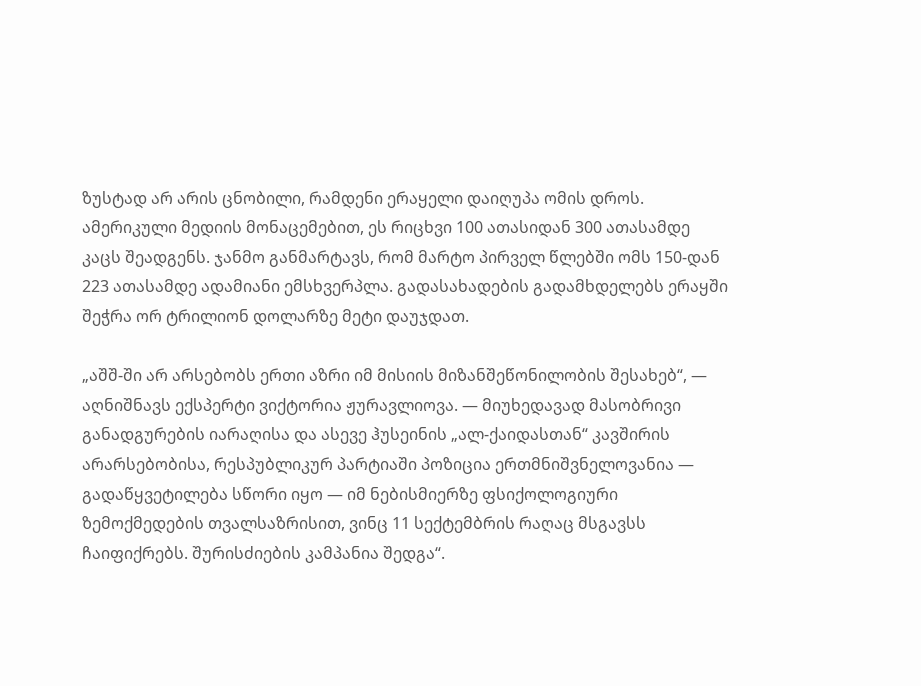ზუსტად არ არის ცნობილი, რამდენი ერაყელი დაიღუპა ომის დროს. ამერიკული მედიის მონაცემებით, ეს რიცხვი 100 ათასიდან 300 ათასამდე კაცს შეადგენს. ჯანმო განმარტავს, რომ მარტო პირველ წლებში ომს 150-დან 223 ათასამდე ადამიანი ემსხვერპლა. გადასახადების გადამხდელებს ერაყში შეჭრა ორ ტრილიონ დოლარზე მეტი დაუჯდათ.

„აშშ-ში არ არსებობს ერთი აზრი იმ მისიის მიზანშეწონილობის შესახებ“, — აღნიშნავს ექსპერტი ვიქტორია ჟურავლიოვა. — მიუხედავად მასობრივი განადგურების იარაღისა და ასევე ჰუსეინის „ალ-ქაიდასთან“ კავშირის არარსებობისა, რესპუბლიკურ პარტიაში პოზიცია ერთმნიშვნელოვანია — გადაწყვეტილება სწორი იყო — იმ ნებისმიერზე ფსიქოლოგიური ზემოქმედების თვალსაზრისით, ვინც 11 სექტემბრის რაღაც მსგავსს ჩაიფიქრებს. შურისძიების კამპანია შედგა“.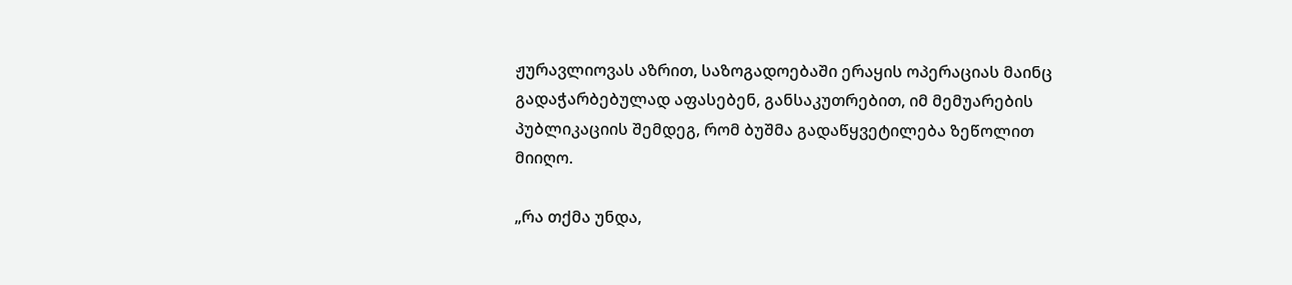ჟურავლიოვას აზრით, საზოგადოებაში ერაყის ოპერაციას მაინც გადაჭარბებულად აფასებენ, განსაკუთრებით, იმ მემუარების პუბლიკაციის შემდეგ, რომ ბუშმა გადაწყვეტილება ზეწოლით მიიღო.

„რა თქმა უნდა,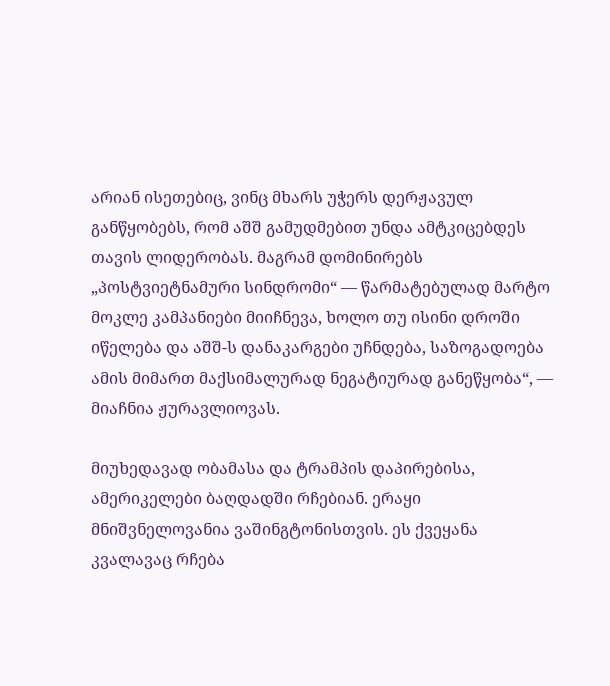არიან ისეთებიც, ვინც მხარს უჭერს დერჟავულ განწყობებს, რომ აშშ გამუდმებით უნდა ამტკიცებდეს თავის ლიდერობას. მაგრამ დომინირებს „პოსტვიეტნამური სინდრომი“ — წარმატებულად მარტო მოკლე კამპანიები მიიჩნევა, ხოლო თუ ისინი დროში იწელება და აშშ-ს დანაკარგები უჩნდება, საზოგადოება ამის მიმართ მაქსიმალურად ნეგატიურად განეწყობა“, — მიაჩნია ჟურავლიოვას.

მიუხედავად ობამასა და ტრამპის დაპირებისა, ამერიკელები ბაღდადში რჩებიან. ერაყი მნიშვნელოვანია ვაშინგტონისთვის. ეს ქვეყანა კვალავაც რჩება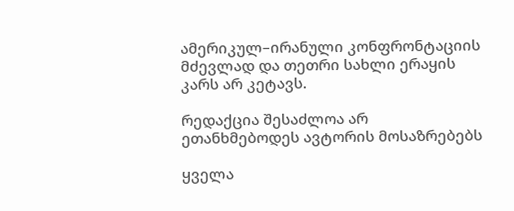ამერიკულ–ირანული კონფრონტაციის მძევლად და თეთრი სახლი ერაყის კარს არ კეტავს.

რედაქცია შესაძლოა არ ეთანხმებოდეს ავტორის მოსაზრებებს

ყველა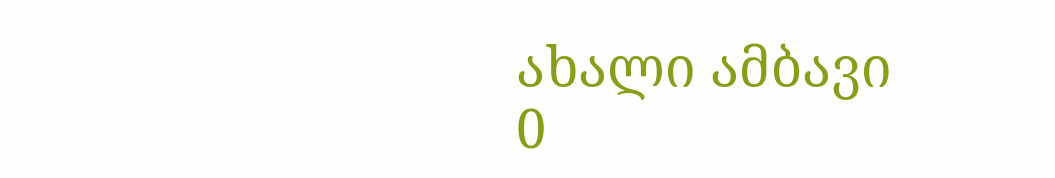ახალი ამბავი
0